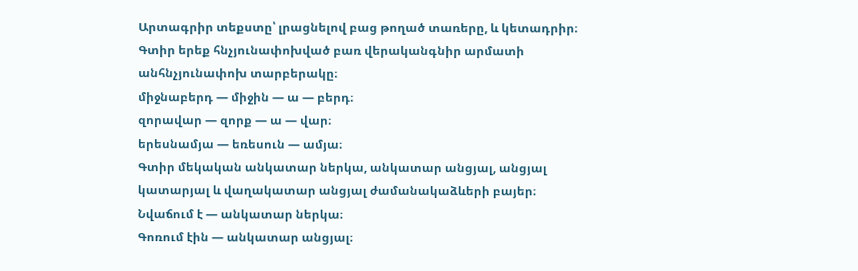Արտագրիր տեքստը՝ լրացնելով բաց թողած տառերը, և կետադրիր։
Գտիր երեք հնչյունափոխված բառ վերականգնիր արմատի անհնչյունափոխ տարբերակը։
միջնաբերդ — միջին — ա — բերդ։
զորավար — զորք — ա — վար։
երեսնամյա — եռեսուն — ամյա։
Գտիր մեկական անկատար ներկա, անկատար անցյալ, անցյալ կատարյալ և վաղակատար անցյալ ժամանակաձևերի բայեր։
Նվաճում է — անկատար ներկա։
Գոռում էին — անկատար անցյալ։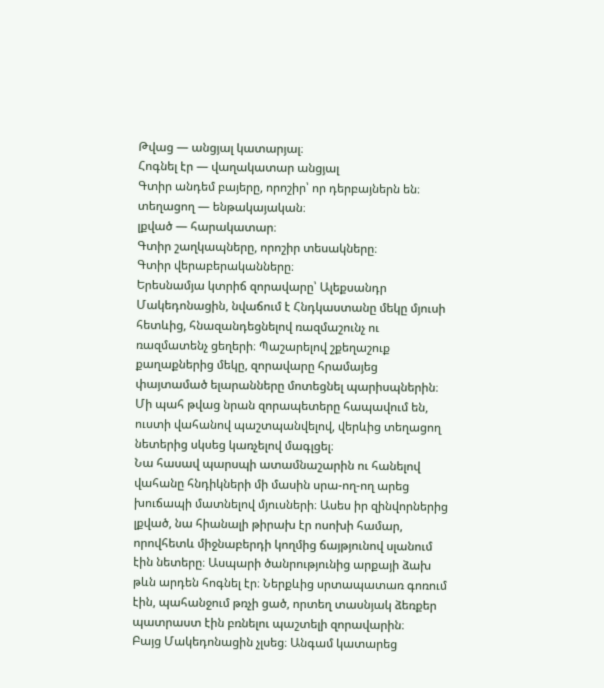Թվաց — անցյալ կատարյալ։
Հոգնել էր — վաղակատար անցյալ
Գտիր անդեմ բայերը, որոշիր՝ որ դերբայներն են։
տեղացող — ենթակայական։
լքված — հարակատար։
Գտիր շաղկապները, որոշիր տեսակները։
Գտիր վերաբերականները։
Երեսնամյա կտրիճ զորավարը՝ Ալեքսանդր Մակեդոնացին, նվաճում է Հնդկաստանը մեկը մյուսի հետևից, հնազանդեցնելով ռազմաշունչ ու ռազմատենչ ցեղերի։ Պաշարելով շքեղաշուք քաղաքներից մեկը, զորավարը հրամայեց փայտամած ելարանները մոտեցնել պարիսպներին։ Մի պահ թվաց նրան զորապետերը հապավում են, ուստի վահանով պաշտպանվելով, վերևից տեղացող նետերից սկսեց կառչելով մագլցել։
Նա հասավ պարսպի ատամնաշարին ու հանելով վահանը հնդիկների մի մասին սրա-ող-ող արեց խուճապի մատնելով մյուսների։ Ասես իր զինվորներից լքված, նա հիանալի թիրախ էր ոսոխի համար, որովհետև միջնաբերդի կողմից ճայթյունով սլանում էին նետերը։ Ասպարի ծանրությունից արքայի ձախ թևն արդեն հոգնել էր։ Ներքևից սրտապատառ գոռում էին, պահանջում թռչի ցած, որտեղ տասնյակ ձեռքեր պատրաստ էին բռնելու պաշտելի զորավարին։
Բայց Մակեդոնացին չլսեց։ Անգամ կատարեց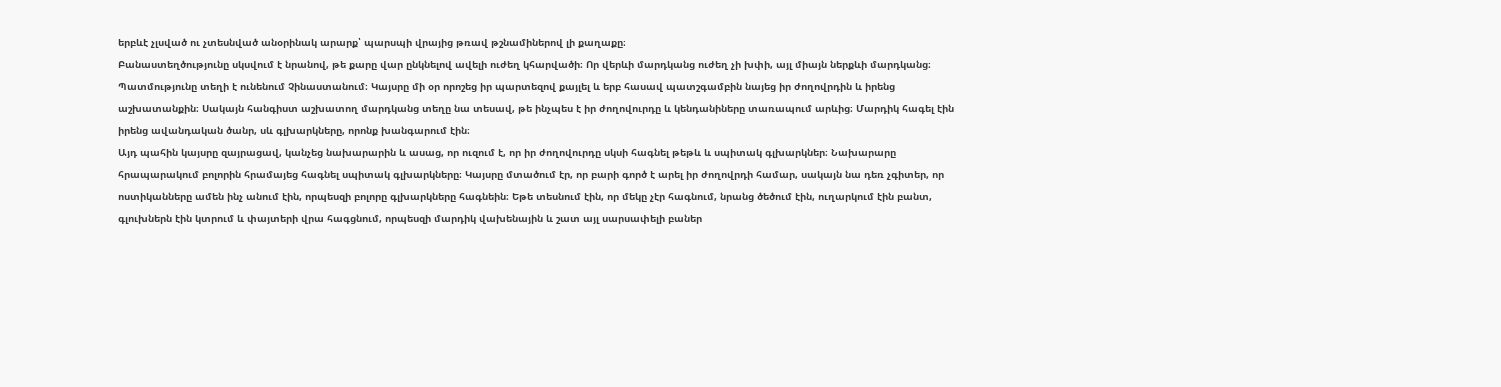երբևէ չլսված ու չտեսնված անօրինակ արարք՝ պարսպի վրայից թռավ թշնամիներով լի քաղաքը։
Բանաստեղծությունը սկսվում է նրանով, թե քարը վար ընկնելով ավելի ուժեղ կհարվածի։ Որ վերևի մարդկանց ուժեղ չի խփի, այլ միայն ներքևի մարդկանց։
Պատմությունը տեղի է ունենում Չինաստանում։ Կայսրը մի օր որոշեց իր պարտեզով քայլել և երբ հասավ պատշգամբին նայեց իր ժողովրդին և իրենց աշխատանքին։ Սակայն հանգիստ աշխատող մարդկանց տեղը նա տեսավ, թե ինչպես է իր ժողովուրդը և կենդանիները տառապում արևից։ Մարդիկ հագել էին իրենց ավանդական ծանր, սև գլխարկները, որոնք խանգարում էին։
Այդ պահին կայսրը զայրացավ, կանչեց նախարարին և ասաց, որ ուզում է, որ իր ժողովուրդը սկսի հագնել թեթև և սպիտակ գլխարկներ։ Նախարարը հրապարակում բոլորին հրամայեց հագնել սպիտակ գլխարկները։ Կայսրը մտածում էր, որ բարի գործ է արել իր ժողովրդի համար, սակայն նա դեռ չգիտեր, որ ոստիկանները ամեն ինչ անում էին, որպեսզի բոլորը գլխարկները հագնեին։ Եթե տեսնում էին, որ մեկը չէր հագնում, նրանց ծեծում էին, ուղարկում էին բանտ, գլուխներն էին կտրում և փայտերի վրա հագցնում, որպեսզի մարդիկ վախենային և շատ այլ սարսափելի բաներ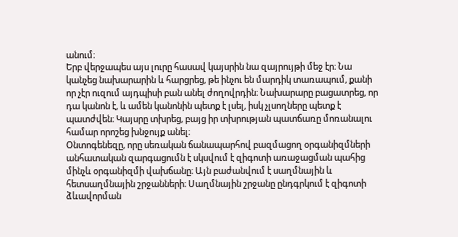անում։
Երբ վերջապես այս լուրը հասավ կայսրին նա զայրույթի մեջ էր։ Նա կանչեց նախարարին և հարցրեց, թե ինչու են մարդիկ տառապում, քանի որ չէր ուզում այդպիսի բան անել ժողովրդին։ Նախարարը բացատրեց, որ դա կանոն է, և ամեն կանոնին պետք է լսել, իսկ չլսողները պետք է պատժվեն։ Կայսրը տխրեց, բայց իր տխրության պատճառը մոռանալու համար որոշեց խնջույք անել։
Օնտոգենեզը, որը սեռական ճանապարհով բազմացող օրգանիզմների անհատական զարգացումն է սկսվում է զիգոտի առաջացման պահից մինչև օրգանիզմի վախճանը։ Այն բաժանվում է սաղմնային և հետսաղմնային շրջանների։ Սաղմնային շրջանը ընդգրկում է զիգոտի ձևավորման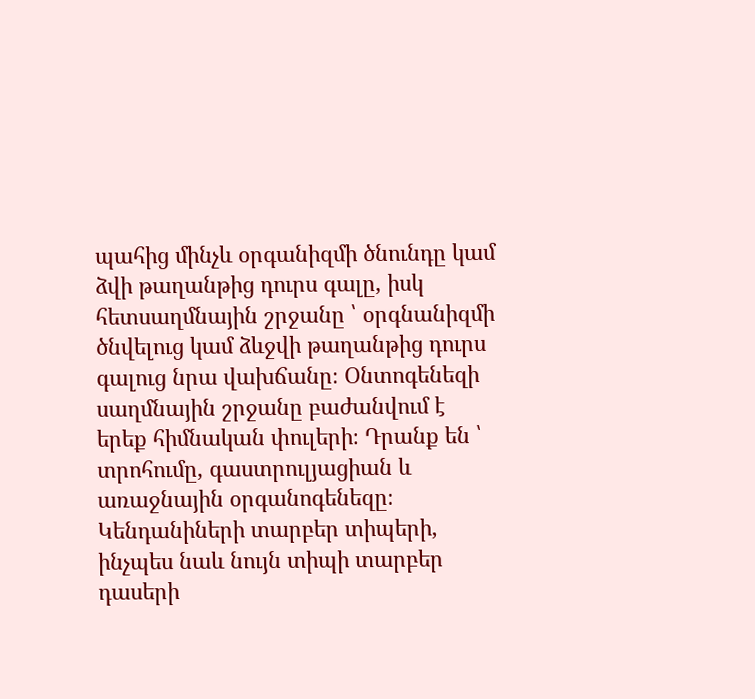պահից մինչև օրգանիզմի ծնունդը կամ ձվի թաղանթից դուրս գալը, իսկ հետսաղմնային շրջանը ՝ օրգնանիզմի ծնվելուց կամ ձևջվի թաղանթից դուրս գալուց նրա վախճանը։ Օնտոգենեզի սաղմնային շրջանը բաժանվում է երեք հիմնական փուլերի։ Դրանք են ՝ տրոհումը, գաստրուլյացիան և առաջնային օրգանոգենեզը։
Կենդանիների տարբեր տիպերի, ինչպես նաև նույն տիպի տարբեր դասերի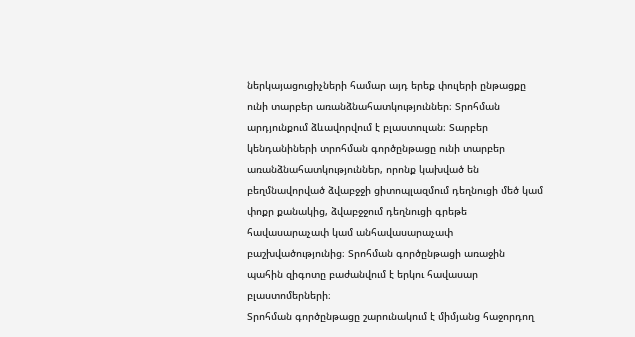ներկայացուցիչների համար այդ երեք փուլերի ընթացքը ունի տարբեր առանձնահատկություններ։ Տրոհման արդյունքում ձևավորվում է բլաստուլան։ Տարբեր կենդանիների տրոհման գործընթացը ունի տարբեր առանձնահատկություններ, որոնք կախված են բեղմնավորված ձվաբջջի ցիտոպլազմում դեղնուցի մեծ կամ փոքր քանակից, ձվաբջջում դեղնուցի գրեթե հավասարաչափ կամ անհավասարաչափ բաշխվածությունից։ Տրոհման գործընթացի առաջին պահին զիգոտը բաժանվում է երկու հավասար բլաստոմերների։
Տրոհման գործընթացը շարունակում է միմյանց հաջորդող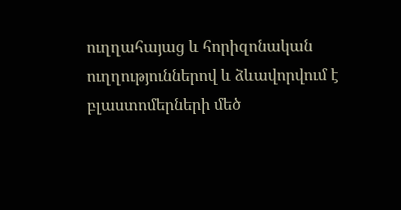ուղղահայաց և հորիզոնական ուղղություններով և ձևավորվում է բլաստոմերների մեծ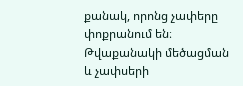քանակ, որոնց չափերը փոքրանում են։ Թվաքանակի մեծացման և չափսերի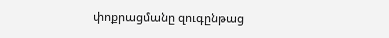փոքրացմանը զուգընթաց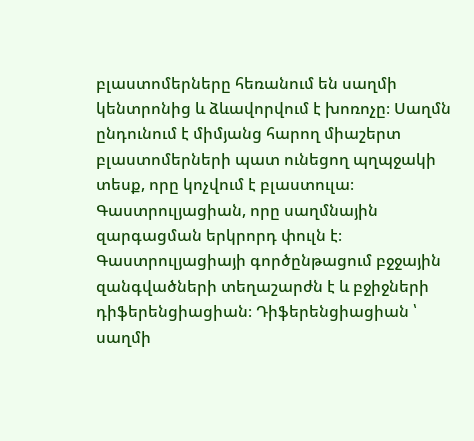բլաստոմերները հեռանում են սաղմի կենտրոնից և ձևավորվում է խոռոչը։ Սաղմն ընդունում է միմյանց հարող միաշերտ բլաստոմերների պատ ունեցող պղպջակի տեսք, որը կոչվում է բլաստուլա։ Գաստրուլյացիան, որը սաղմնային զարգացման երկրորդ փուլն է։ Գաստրուլյացիայի գործընթացում բջջային զանգվածների տեղաշարժն է և բջիջների դիֆերենցիացիան։ Դիֆերենցիացիան ՝ սաղմի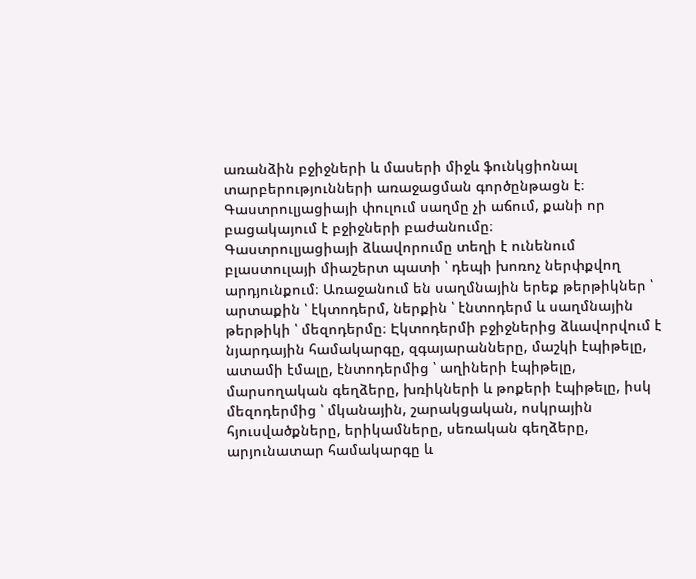առանձին բջիջների և մասերի միջև ֆունկցիոնալ տարբերությունների առաջացման գործընթացն է։ Գաստրուլյացիայի փուլում սաղմը չի աճում, քանի որ բացակայում է բջիջների բաժանումը։
Գաստրուլյացիայի ձևավորումը տեղի է ունենում բլաստուլայի միաշերտ պատի ՝ դեպի խոռոչ ներփքվող արդյունքում։ Առաջանում են սաղմնային երեք թերթիկներ ՝ արտաքին ՝ էկտոդերմ, ներքին ՝ էնտոդերմ և սաղմնային թերթիկի ՝ մեզոդերմը։ Էկտոդերմի բջիջներից ձևավորվում է նյարդային համակարգը, զգայարանները, մաշկի էպիթելը, ատամի էմալը, էնտոդերմից ՝ աղիների էպիթելը, մարսողական գեղձերը, խռիկների և թոքերի էպիթելը, իսկ մեզոդերմից ՝ մկանային, շարակցական, ոսկրային հյուսվածքները, երիկամները, սեռական գեղձերը, արյունատար համակարգը և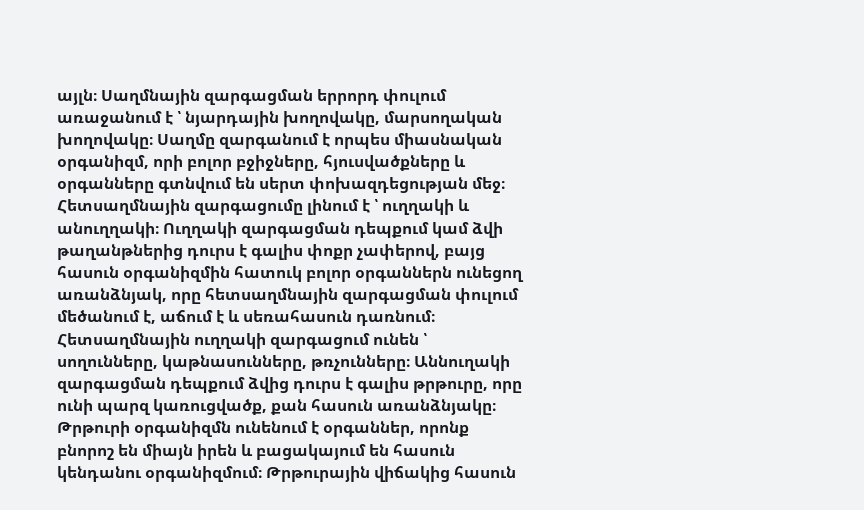այլն։ Սաղմնային զարգացման երրորդ փուլում առաջանում է ՝ նյարդային խողովակը, մարսողական խողովակը։ Սաղմը զարգանում է որպես միասնական օրգանիզմ, որի բոլոր բջիջները, հյուսվածքները և օրգանները գտնվում են սերտ փոխազդեցության մեջ։
Հետսաղմնային զարգացումը լինում է ՝ ուղղակի և անուղղակի։ Ուղղակի զարգացման դեպքում կամ ձվի թաղանթներից դուրս է գալիս փոքր չափերով, բայց հասուն օրգանիզմին հատուկ բոլոր օրգաններն ունեցող առանձնյակ, որը հետսաղմնային զարգացման փուլում մեծանում է, աճում է և սեռահասուն դառնում։ Հետսաղմնային ուղղակի զարգացում ունեն ՝ սողունները, կաթնասունները, թռչունները։ Աննուղակի զարգացման դեպքում ձվից դուրս է գալիս թրթուրը, որը ունի պարզ կառուցվածք, քան հասուն առանձնյակը։ Թրթուրի օրգանիզմն ունենում է օրգաններ, որոնք բնորոշ են միայն իրեն և բացակայում են հասուն կենդանու օրգանիզմում։ Թրթուրային վիճակից հասուն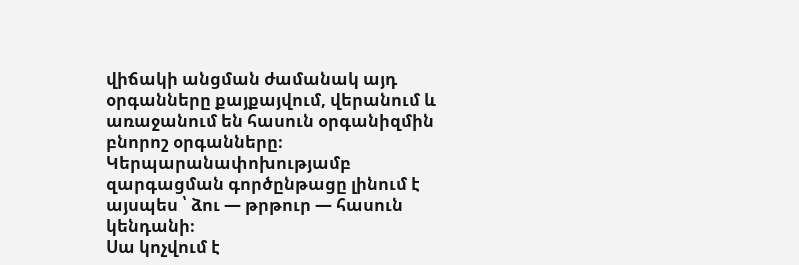վիճակի անցման ժամանակ այդ օրգանները քայքայվում, վերանում և առաջանում են հասուն օրգանիզմին բնորոշ օրգանները։ Կերպարանափոխությամբ զարգացման գործընթացը լինում է այսպես ՝ ձու — թրթուր — հասուն կենդանի։
Սա կոչվում է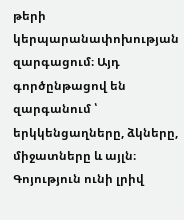թերի կերպարանափոխության զարգացում։ Այդ գործընթացով են զարգանում ՝ երկկենցաղները, ձկները, միջատները և այլն։ Գոյություն ունի լրիվ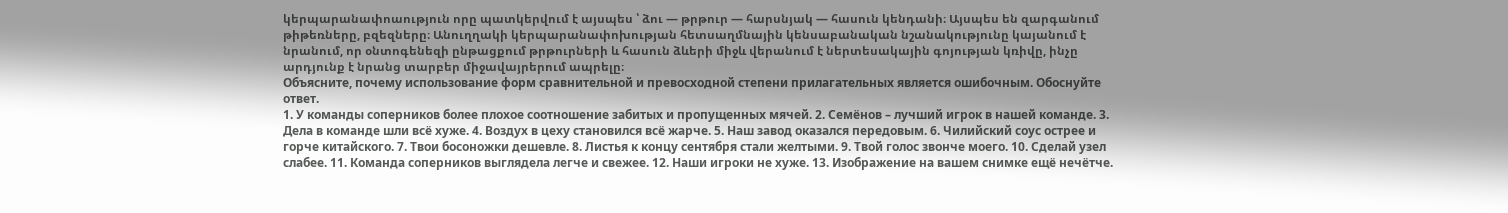կերպարանափոաություն որը պատկերվում է այսպես ՝ ձու — թրթուր — հարսնյակ — հասուն կենդանի։ Այսպես են զարգանում թիթեռները, բզեզները։ Անուղղակի կերպարանափոխության հետսաղմնային կենսաբանական նշանակությունը կայանում է նրանում, որ օնտոգենեզի ընթացքում թրթուրների և հասուն ձևերի միջև վերանում է ներտեսակային գոյության կռիվը, ինչը արդյունք է նրանց տարբեր միջավայրերում ապրելը։
Объясните, почему использование форм сравнительной и превосходной степени прилагательных является ошибочным. Обоснуйте ответ.
1. У команды соперников более плохое соотношение забитых и пропущенных мячей. 2. Семёнов – лучший игрок в нашей команде. 3. Дела в команде шли всё хуже. 4. Воздух в цеху становился всё жарче. 5. Наш завод оказался передовым. 6. Чилийский соус острее и горче китайского. 7. Твои босоножки дешевле. 8. Листья к концу сентября стали желтыми. 9. Твой голос звонче моего. 10. Сделай узел слабее. 11. Команда соперников выглядела легче и свежее. 12. Наши игроки не хуже. 13. Изображение на вашем снимке ещё нечётче.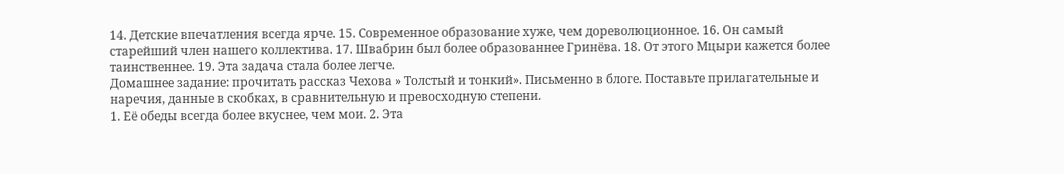14. Детские впечатления всегда ярче. 15. Современное образование хуже, чем дореволюционное. 16. Он самый старейший член нашего коллектива. 17. Швабрин был более образованнее Гринёва. 18. От этого Мцыри кажется более таинственнее. 19. Эта задача стала более легче.
Домашнее задание: прочитать рассказ Чехова » Толстый и тонкий». Письменно в блоге. Поставьте прилагательные и наречия, данные в скобках, в сравнительную и превосходную степени.
1. Её обеды всегда более вкуснее, чем мои. 2. Эта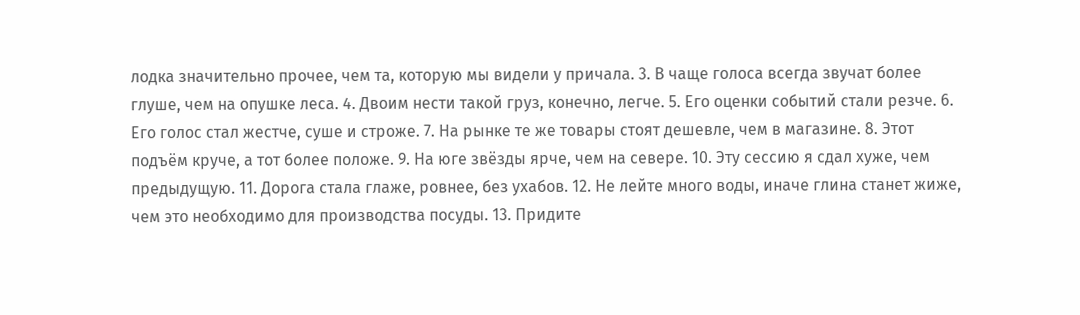лодка значительно прочее, чем та, которую мы видели у причала. 3. В чаще голоса всегда звучат более глуше, чем на опушке леса. 4. Двоим нести такой груз, конечно, легче. 5. Его оценки событий стали резче. 6. Его голос стал жестче, суше и строже. 7. На рынке те же товары стоят дешевле, чем в магазине. 8. Этот подъём круче, а тот более положе. 9. На юге звёзды ярче, чем на севере. 10. Эту сессию я сдал хуже, чем предыдущую. 11. Дорога стала глаже, ровнее, без ухабов. 12. Не лейте много воды, иначе глина станет жиже, чем это необходимо для производства посуды. 13. Придите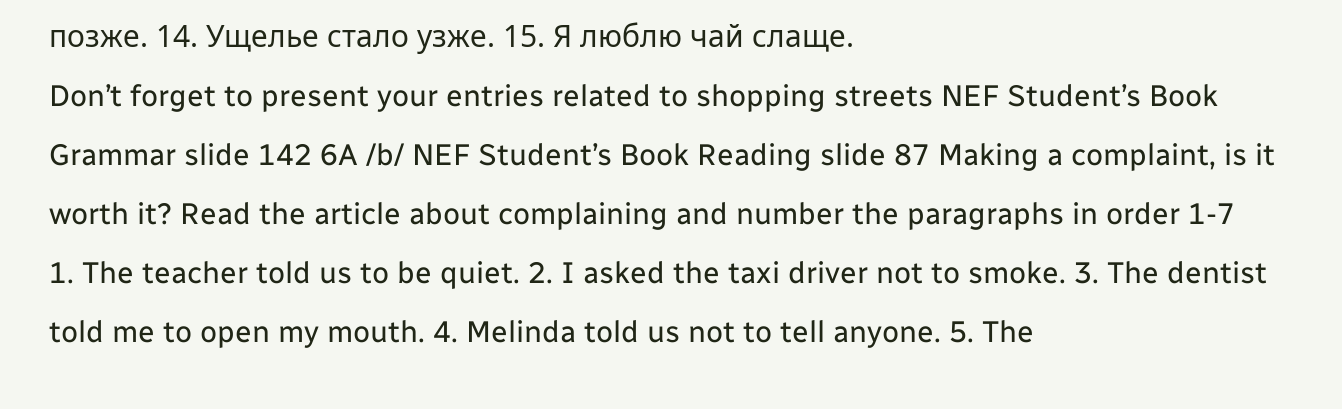позже. 14. Ущелье стало узже. 15. Я люблю чай слаще.
Don’t forget to present your entries related to shopping streets NEF Student’s Book Grammar slide 142 6A /b/ NEF Student’s Book Reading slide 87 Making a complaint, is it worth it? Read the article about complaining and number the paragraphs in order 1-7
1. The teacher told us to be quiet. 2. I asked the taxi driver not to smoke. 3. The dentist told me to open my mouth. 4. Melinda told us not to tell anyone. 5. The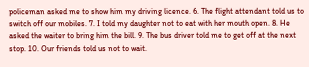policeman asked me to show him my driving licence. 6. The flight attendant told us to switch off our mobiles. 7. I told my daughter not to eat with her mouth open. 8. He asked the waiter to bring him the bill. 9. The bus driver told me to get off at the next stop. 10. Our friends told us not to wait.